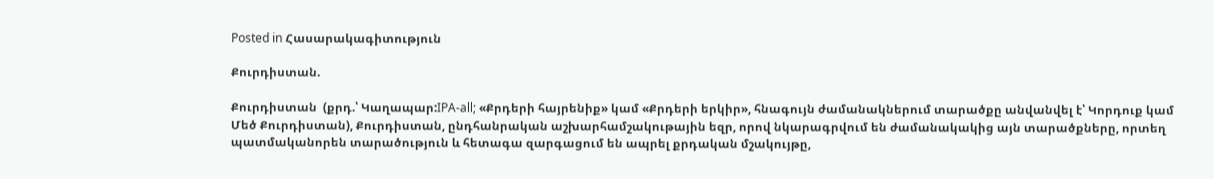Posted in Հասարակագիտություն

Քուրդիստան.

Քուրդիստան  (քրդ.՝ Կաղապար:IPA-all; «Քրդերի հայրենիք» կամ «Քրդերի երկիր», հնագույն ժամանակներում տարածքը անվանվել է՝ Կորդուք կամ Մեծ Քուրդիստան), Քուրդիստան, ընդհանրական աշխարհամշակութային եզր, որով նկարագրվում են ժամանակակից այն տարածքները, որտեղ պատմականորեն տարածություն և հետագա զարգացում են ապրել քրդական մշակույթը,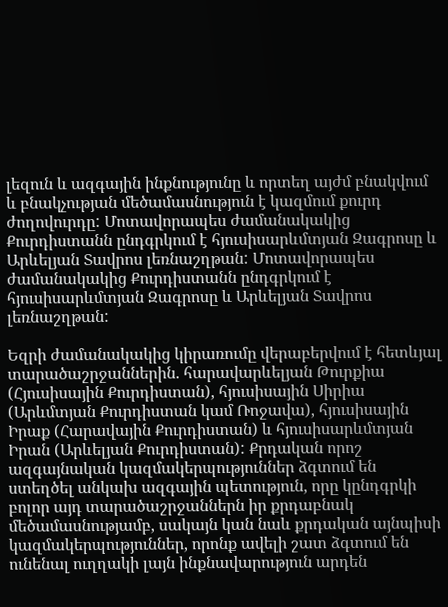լեզուն և ազգային ինքնությունը և որտեղ այժմ բնակվում և բնակչության մեծամասնություն է կազմում քուրդ ժողովուրդը: Մոտավորապես ժամանակակից Քուրդիստանն ընդգրկում է հյուսիսարևմտյան Զագրոսը և Արևելյան Տավրոս լեռնաշղթան: Մոտավորապես ժամանակակից Քուրդիստանն ընդգրկում է հյուսիսարևմտյան Զագրոսը և Արևելյան Տավրոս լեռնաշղթան:

Եզրի ժամանակակից կիրառումը վերաբերվում է հետևյալ տարածաշրջաններին. հարավարևելյան Թուրքիա (Հյուսիսային Քուրդիստան), հյուսիսային Սիրիա (Արևմտյան Քուրդիստան կամ Ռոջավա), հյուսիսային Իրաք (Հարավային Քուրդիստան) և հյուսիսարևմտյան Իրան (Արևելյան Քուրդիստան): Քրդական որոշ ազգայնական կազմակերպություններ ձգտում են ստեղծել անկախ ազգային պետություն, որը կընդգրկի բոլոր այդ տարածաշրջաններն իր քրդաբնակ մեծամասնությամբ, սակայն կան նաև քրդական այնպիսի կազմակերպություններ, որոնք ավելի շատ ձգտում են ունենալ ուղղակի լայն ինքնավարություն արդեն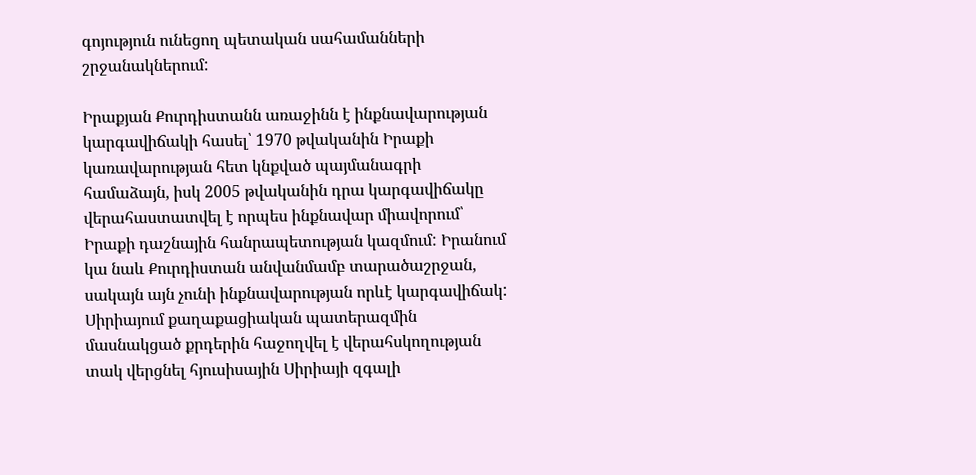գոյություն ունեցող պետական սահամանների շրջանակներում:

Իրաքյան Քուրդիստանն առաջինն է ինքնավարության կարգավիճակի հասել՝ 1970 թվականին Իրաքի կառավարության հետ կնքված պայմանագրի համաձայն, իսկ 2005 թվականին դրա կարգավիճակը վերահաստատվել է որպես ինքնավար միավորում՝ Իրաքի դաշնային հանրապետության կազմում: Իրանում կա նաև Քուրդիստան անվանմամբ տարածաշրջան, սակայն այն չունի ինքնավարության որևէ կարգավիճակ: Սիրիայում քաղաքացիական պատերազմին մասնակցած քրդերին հաջողվել է վերահսկողության տակ վերցնել հյուսիսային Սիրիայի զգալի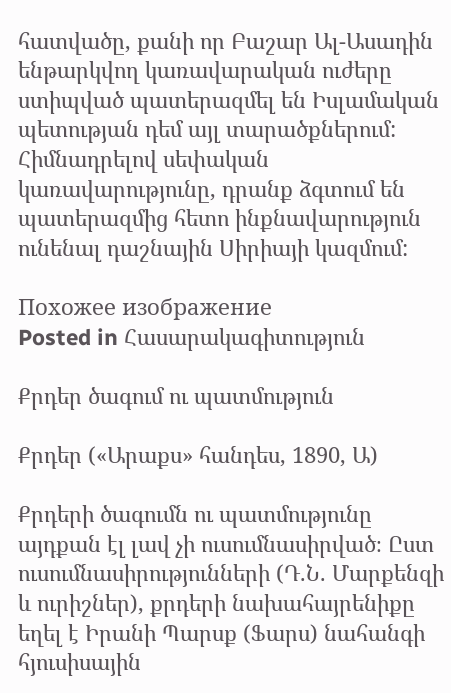հատվածը, քանի որ Բաշար Ալ-Ասադին ենթարկվող կառավարական ուժերը ստիպված պատերազմել են Իսլամական պետության դեմ այլ տարածքներում: Հիմնադրելով սեփական կառավարությունը, դրանք ձգտում են պատերազմից հետո ինքնավարություն ունենալ դաշնային Սիրիայի կազմում:

Похожее изображение
Posted in Հասարակագիտություն

Քրդեր ծագում ու պատմություն

Քրդեր («Արաքս» հանդես, 1890, Ա)

Քրդերի ծագումն ու պատմությունը այդքան էլ լավ չի ուսումնասիրված։ Ըստ ուսումնասիրությունների (Դ.Ն. Մարքենզի և ուրիշներ), քրդերի նախահայրենիքը եղել է Իրանի Պարսք (Ֆարս) նահանգի հյուսիսային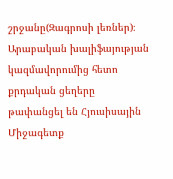շրջանը(Զագրոսի լեռներ)։ Արաբական խալիֆայության կազմավորումից հետո քրդական ցեղերը թափանցել են Հյուսիսային Միջագետք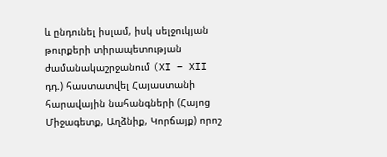և ընդունել իսլամ, իսկ սելջուկյան թուրքերի տիրապետության ժամանակաշրջանում (XI – XII դդ.) հաստատվել Հայաստանի հարավային նահանգների (Հայոց Միջագետք, Աղձնիք, Կորճայք) որոշ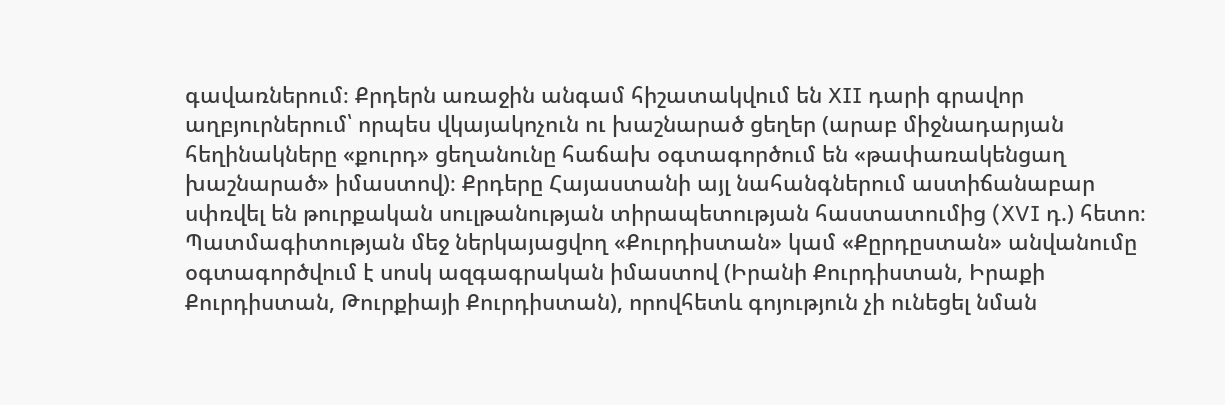գավառներում։ Քրդերն առաջին անգամ հիշատակվում են XII դարի գրավոր աղբյուրներում՝ որպես վկայակոչուն ու խաշնարած ցեղեր (արաբ միջնադարյան հեղինակները «քուրդ» ցեղանունը հաճախ օգտագործում են «թափառակենցաղ խաշնարած» իմաստով)։ Քրդերը Հայաստանի այլ նահանգներում աստիճանաբար սփռվել են թուրքական սուլթանության տիրապետության հաստատումից (XVI դ.) հետո։ Պատմագիտության մեջ ներկայացվող «Քուրդիստան» կամ «Քըրդըստան» անվանումը օգտագործվում է սոսկ ազգագրական իմաստով (Իրանի Քուրդիստան, Իրաքի Քուրդիստան, Թուրքիայի Քուրդիստան), որովհետև գոյություն չի ունեցել նման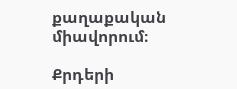քաղաքական միավորում։

Քրդերի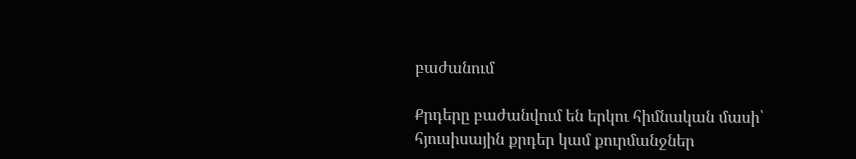բաժանում

Քրդերը բաժանվում են երկու հիմնական մասի՝ հյուսիսային քրդեր կամ քուրմանջներ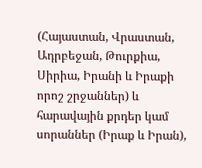(Հայաստան, Վրաստան, Ադրբեջան, Թուրքիա, Սիրիա, Իրանի և Իրաքի որոշ շրջաններ) և հարավային քրդեր կամ սորաններ (Իրաք և Իրան),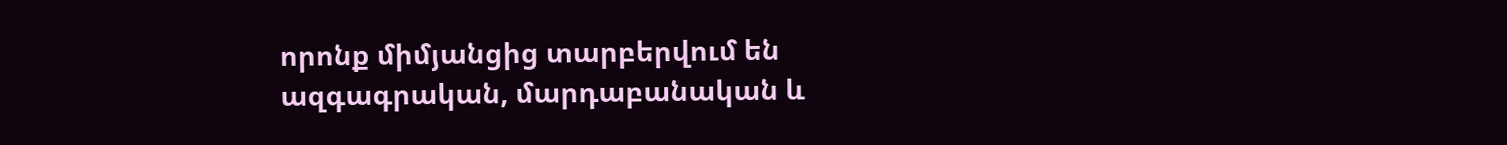որոնք միմյանցից տարբերվում են ազգագրական, մարդաբանական և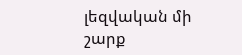լեզվական մի շարք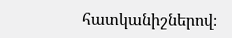հատկանիշներով։